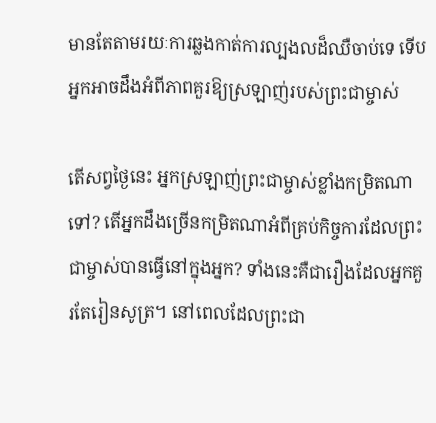មានតែតាមរយៈការឆ្លងកាត់ការល្បងលដ៏ឈឺចាប់ទេ ទើបអ្នកអាចដឹងអំពីភាពគួរឱ្យស្រឡាញ់របស់ព្រះជាម្ចាស់

តើសព្វថ្ងៃនេះ អ្នកស្រឡាញ់ព្រះជាម្ចាស់ខ្លាំងកម្រិតណាទៅ? តើអ្នកដឹងច្រើនកម្រិតណាអំពីគ្រប់កិច្ចការដែលព្រះជាម្ចាស់បានធ្វើនៅក្នុងអ្នក? ទាំងនេះគឺជារឿងដែលអ្នកគួរតែរៀនសូត្រ។ នៅពេលដែលព្រះជា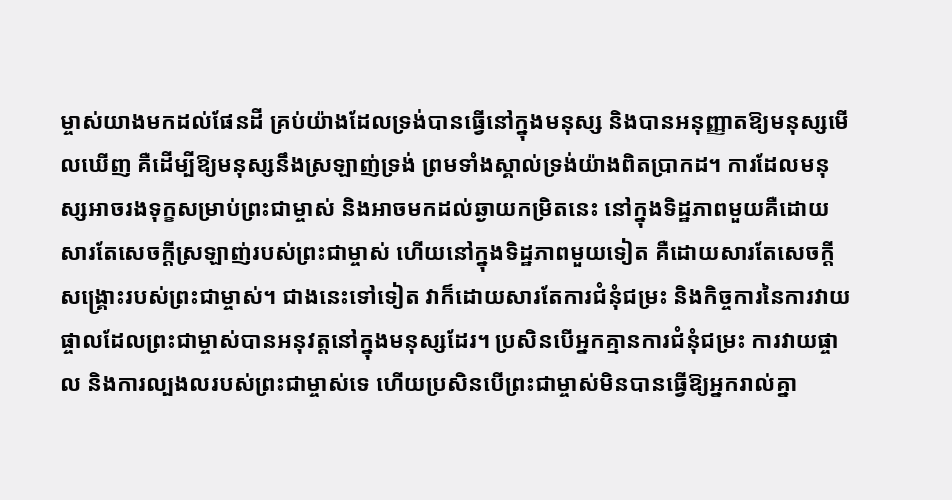ម្ចាស់យាងមកដល់ផែនដី គ្រប់យ៉ាងដែលទ្រង់បានធ្វើនៅក្នុងមនុស្ស និងបានអនុញ្ញាតឱ្យមនុស្សមើលឃើញ គឺដើម្បីឱ្យមនុស្សនឹងស្រឡាញ់ទ្រង់ ព្រមទាំងស្គាល់ទ្រង់យ៉ាងពិតប្រាកដ។ ការដែលមនុស្សអាចរងទុក្ខសម្រាប់ព្រះជាម្ចាស់ និងអាចមកដល់ឆ្ងាយកម្រិតនេះ នៅក្នុងទិដ្ឋភាពមួយគឺដោយសារតែសេចក្តីស្រឡាញ់របស់ព្រះជាម្ចាស់ ហើយនៅក្នុងទិដ្ឋភាពមួយទៀត គឺដោយសារតែសេចក្តីសង្រ្គោះរបស់ព្រះជាម្ចាស់។ ជាងនេះទៅទៀត វាក៏ដោយសារតែការជំនុំជម្រះ និងកិច្ចការនៃការវាយផ្ចាលដែលព្រះជាម្ចាស់បានអនុវត្តនៅក្នុងមនុស្សដែរ។ ប្រសិនបើអ្នកគ្មានការជំនុំជម្រះ ការវាយផ្ចាល និងការល្បងលរបស់ព្រះជាម្ចាស់ទេ ហើយប្រសិនបើព្រះជាម្ចាស់មិនបានធ្វើឱ្យអ្នករាល់គ្នា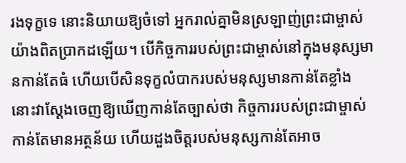រងទុក្ខទេ នោះនិយាយឱ្យចំទៅ អ្នករាល់គ្នាមិនស្រឡាញ់ព្រះជាម្ចាស់យ៉ាងពិតប្រាកដឡើយ។ បើកិច្ចការរបស់ព្រះជាម្ចាស់នៅក្នុងមនុស្សមានកាន់តែធំ ហើយបើសិនទុក្ខលំបាករបស់មនុស្សមានកាន់តែខ្លាំង នោះវាស្ដែងចេញឱ្យឃើញកាន់តែច្បាស់ថា កិច្ចការរបស់ព្រះជាម្ចាស់កាន់តែមានអត្ថន័យ ហើយដួងចិត្តរបស់មនុស្សកាន់តែអាច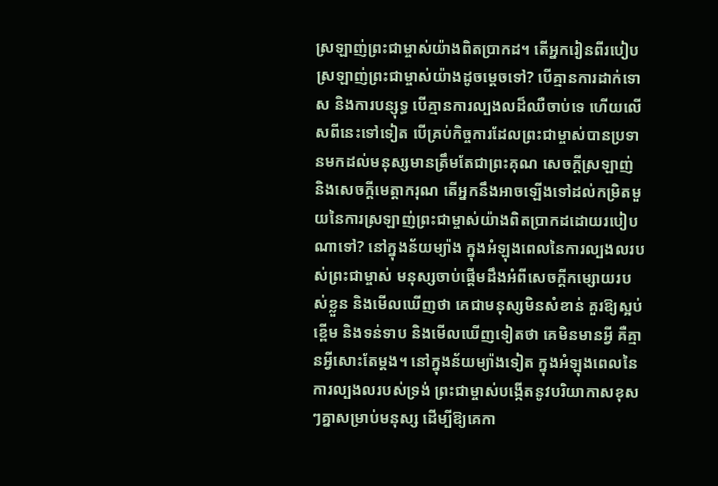ស្រឡាញ់ព្រះជាម្ចាស់យ៉ាងពិតប្រាកដ។ តើអ្នករៀនពីរបៀបស្រឡាញ់ព្រះជាម្ចាស់យ៉ាងដូចម្ដេចទៅ? បើគ្មានការដាក់ទោស និងការបន្សុទ្ធ បើគ្មានការល្បងលដ៏ឈឺចាប់ទេ ហើយលើសពីនេះទៅទៀត បើគ្រប់កិច្ចការដែលព្រះជាម្ចាស់បានប្រទានមកដល់មនុស្សមានត្រឹមតែជាព្រះគុណ សេចក្តីស្រឡាញ់ និងសេចក្តីមេត្តាករុណ តើអ្នកនឹងអាចឡើងទៅដល់កម្រិតមួយនៃការស្រឡាញ់ព្រះជាម្ចាស់យ៉ាងពិតប្រាកដដោយរបៀបណាទៅ? នៅក្នុងន័យម្យ៉ាង ក្នុងអំឡុងពេលនៃការល្បងលរបស់ព្រះជាម្ចាស់ មនុស្សចាប់ផ្ដើមដឹងអំពីសេចក្តីកម្សោយរបស់ខ្លួន និងមើលឃើញថា គេជាមនុស្សមិនសំខាន់ គួរឱ្យស្អប់ខ្ពើម និងទន់ទាប និងមើលឃើញទៀតថា គេមិនមានអ្វី គឺគ្មានអ្វីសោះតែម្ដង។ នៅក្នុងន័យម្យ៉ាងទៀត ក្នុងអំឡុងពេលនៃការល្បងលរបស់ទ្រង់ ព្រះជាម្ចាស់បង្កើតនូវបរិយាកាសខុសៗគ្នាសម្រាប់មនុស្ស ដើម្បីឱ្យគេកា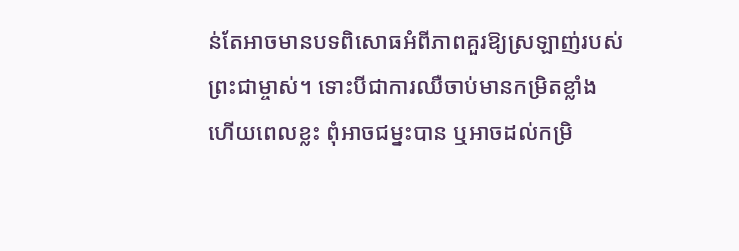ន់តែអាចមានបទពិសោធអំពីភាពគួរឱ្យស្រឡាញ់របស់ព្រះជាម្ចាស់។ ទោះបីជាការឈឺចាប់មានកម្រិតខ្លាំង ហើយពេលខ្លះ ពុំអាចជម្នះបាន ឬអាចដល់កម្រិ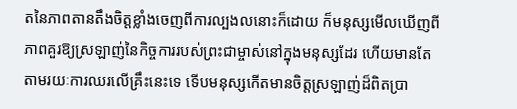តនៃភាពតានតឹងចិត្តខ្លាំងចេញពីការល្បងលនោះក៏ដោយ ក៏មនុស្សមើលឃើញពីភាពគួរឱ្យស្រឡាញ់នៃកិច្ចការរបស់ព្រះជាម្ចាស់នៅក្នុងមនុស្សដែរ ហើយមានតែតាមរយៈការឈរលើគ្រឹះនេះទេ ទើបមនុស្សកើតមានចិត្តស្រឡាញ់ដ៏ពិតប្រា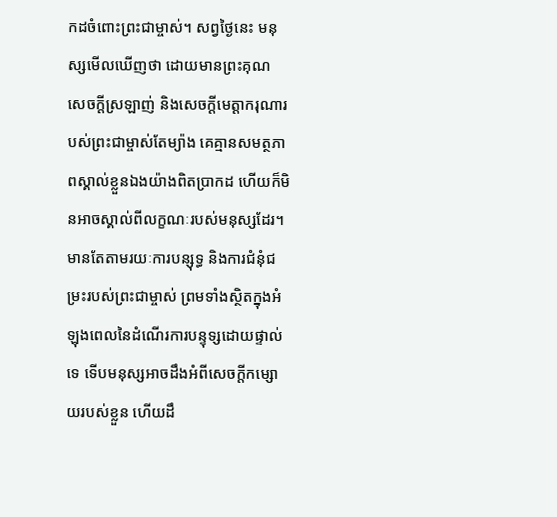កដចំពោះព្រះជាម្ចាស់។ សព្វថ្ងៃនេះ មនុស្សមើលឃើញថា ដោយមានព្រះគុណ សេចក្តីស្រឡាញ់ និងសេចក្តីមេត្តាករុណារបស់ព្រះជាម្ចាស់តែម្យ៉ាង គេគ្មានសមត្ថភាពស្គាល់ខ្លួនឯងយ៉ាងពិតប្រាកដ ហើយក៏មិនអាចស្គាល់ពីលក្ខណៈរបស់មនុស្សដែរ។ មានតែតាមរយៈការបន្សុទ្ធ និងការជំនុំជម្រះរបស់ព្រះជាម្ចាស់ ព្រមទាំងស្ថិតក្នុងអំឡុងពេលនៃដំណើរការបន្ទុទ្សដោយផ្ទាល់ទេ ទើបមនុស្សអាចដឹងអំពីសេចក្តីកម្សោយរបស់ខ្លួន ហើយដឹ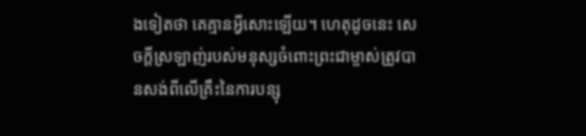ងទៀតថា គេគ្មានអ្វីសោះឡើយ។ ហេតុដូចនេះ សេចក្តីស្រឡាញ់របស់មនុស្សចំពោះព្រះជាម្ចាស់ត្រូវបានសង់ពីលើគ្រឹះនៃការបន្សុ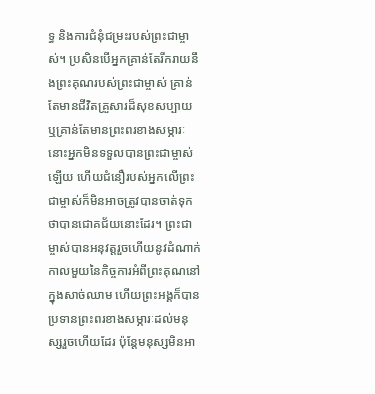ទ្ធ និងការជំនុំជម្រះរបស់ព្រះជាម្ចាស់។ ប្រសិនបើអ្នកគ្រាន់តែរីករាយនឹងព្រះគុណរបស់ព្រះជាម្ចាស់ គ្រាន់តែមានជីវិតគ្រួសារដ៏សុខសប្បាយ ឬគ្រាន់តែមានព្រះពរខាងសម្ភារៈ នោះអ្នកមិនទទួលបានព្រះជាម្ចាស់ឡើយ ហើយជំនឿរបស់អ្នកលើព្រះជាម្ចាស់ក៏មិនអាចត្រូវបានចាត់ទុកថាបានជោគជ័យនោះដែរ។ ព្រះជាម្ចាស់បានអនុវត្តរួចហើយនូវដំណាក់កាលមួយនៃកិច្ចការអំពីព្រះគុណនៅក្នុងសាច់ឈាម ហើយព្រះអង្គក៏បានប្រទានព្រះពរខាងសម្ភារៈដល់មនុស្សរួចហើយដែរ ប៉ុន្តែមនុស្សមិនអា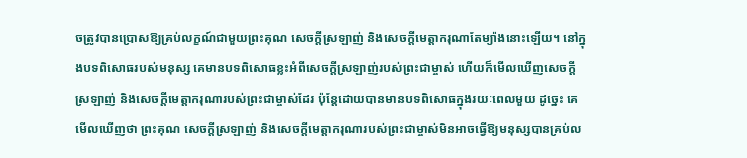ចត្រូវបានប្រោសឱ្យគ្រប់លក្ខណ៍ជាមួយព្រះគុណ សេចក្តីស្រឡាញ់ និងសេចក្តីមេត្តាករុណាតែម្យ៉ាងនោះឡើយ។ នៅក្នុងបទពិសោធរបស់មនុស្ស គេមានបទពិសោធខ្លះអំពីសេចក្តីស្រឡាញ់របស់ព្រះជាម្ចាស់ ហើយក៏មើលឃើញសេចក្តីស្រឡាញ់ និងសេចក្តីមេត្តាករុណារបស់ព្រះជាម្ចាស់ដែរ ប៉ុន្តែដោយបានមានបទពិសោធក្នុងរយៈពេលមួយ ដូច្នេះ គេមើលឃើញថា ព្រះគុណ សេចក្តីស្រឡាញ់ និងសេចក្តីមេត្តាករុណារបស់ព្រះជាម្ចាស់មិនអាចធ្វើឱ្យមនុស្សបានគ្រប់ល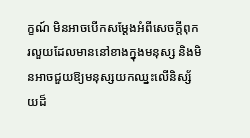ក្ខណ៍ មិនអាចបើកសម្ដែងអំពីសេចក្តីពុករលួយដែលមាននៅខាងក្នុងមនុស្ស និងមិនអាចជួយឱ្យមនុស្សយកឈ្នះលើនិស្ស័យដ៏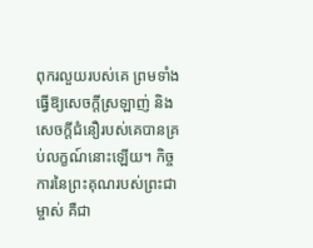ពុករលួយរបស់គេ ព្រមទាំងធ្វើឱ្យសេចក្តីស្រឡាញ់ និងសេចក្តីជំនឿរបស់គេបានគ្រប់លក្ខណ៍នោះឡើយ។ កិច្ចការនៃព្រះគុណរបស់ព្រះជាម្ចាស់ គឺជា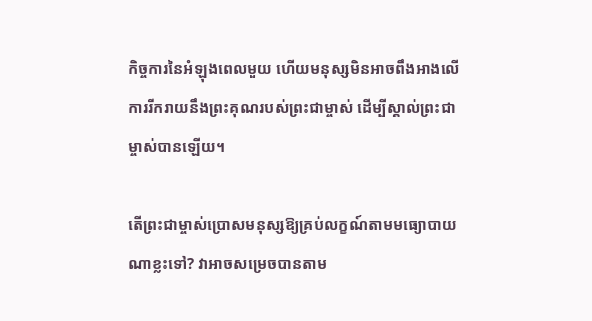កិច្ចការនៃអំឡុងពេលមួយ ហើយមនុស្សមិនអាចពឹងអាងលើការរីករាយនឹងព្រះគុណរបស់ព្រះជាម្ចាស់ ដើម្បីស្គាល់ព្រះជាម្ចាស់បានឡើយ។

តើព្រះជាម្ចាស់ប្រោសមនុស្សឱ្យគ្រប់លក្ខណ៍តាមមធ្យោបាយណាខ្លះទៅ? វាអាចសម្រេចបានតាម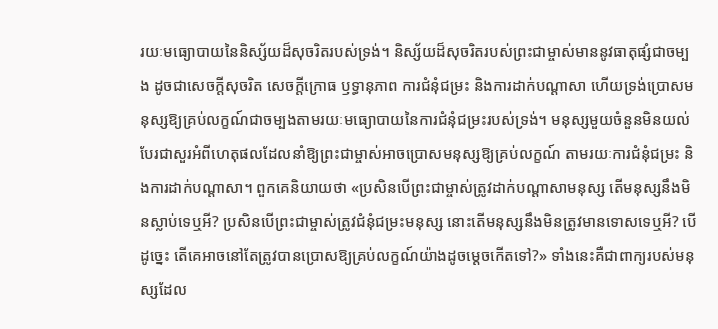រយៈមធ្យោបាយនៃនិស្ស័យដ៏សុចរិតរបស់ទ្រង់។ និស្ស័យដ៏សុចរិតរបស់ព្រះជាម្ចាស់មាននូវធាតុផ្សំជាចម្បង ដូចជាសេចក្តីសុចរិត សេចក្តីក្រោធ ឫទ្ធានុភាព ការជំនុំជម្រះ និងការដាក់បណ្ដាសា ហើយទ្រង់ប្រោសមនុស្សឱ្យគ្រប់លក្ខណ៍ជាចម្បងតាមរយៈមធ្យោបាយនៃការជំនុំជម្រះរបស់ទ្រង់។ មនុស្សមួយចំនួនមិនយល់ បែរជាសួរអំពីហេតុផលដែលនាំឱ្យព្រះជាម្ចាស់អាចប្រោសមនុស្សឱ្យគ្រប់លក្ខណ៍ តាមរយៈការជំនុំជម្រះ និងការដាក់បណ្ដាសា។ ពួកគេនិយាយថា «ប្រសិនបើព្រះជាម្ចាស់ត្រូវដាក់បណ្ដាសាមនុស្ស តើមនុស្សនឹងមិនស្លាប់ទេឬអី? ប្រសិនបើព្រះជាម្ចាស់ត្រូវជំនុំជម្រះមនុស្ស នោះតើមនុស្សនឹងមិនត្រូវមានទោសទេឬអី? បើដូច្នេះ តើគេអាចនៅតែត្រូវបានប្រោសឱ្យគ្រប់លក្ខណ៍យ៉ាងដូចម្ដេចកើតទៅ?» ទាំងនេះគឺជាពាក្យរបស់មនុស្សដែល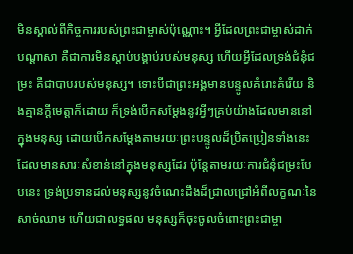មិនស្គាល់ពីកិច្ចការរបស់ព្រះជាម្ចាស់ប៉ុណ្ណោះ។ អ្វីដែលព្រះជាម្ចាស់ដាក់បណ្ដាសា គឺជាការមិនស្ដាប់បង្គាប់របស់មនុស្ស ហើយអ្វីដែលទ្រង់ជំនុំជម្រះ គឺជាបាបរបស់មនុស្ស។ ទោះបីជាព្រះអង្គមានបន្ទូលគំរោះគំរើយ និងគ្មានក្ដីមេត្តាក៏ដោយ ក៏ទ្រង់បើកសម្ដែងនូវអ្វីៗគ្រប់យ៉ាងដែលមាននៅក្នុងមនុស្ស ដោយបើកសម្ដែងតាមរយៈព្រះបន្ទូលដ៏ប្រិតប្រៀនទាំងនេះ ដែលមានសារៈសំខាន់នៅក្នុងមនុស្សដែរ ប៉ុន្តែតាមរយៈការជំនុំជម្រះបែបនេះ ទ្រង់ប្រទានដល់មនុស្សនូវចំណេះដឹងដ៏ជ្រាលជ្រៅអំពីលក្ខណៈនៃសាច់ឈាម ហើយជាលទ្ធផល មនុស្សក៏ចុះចូលចំពោះព្រះជាម្ចា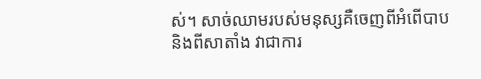ស់។ សាច់ឈាមរបស់មនុស្សគឺចេញពីអំពើបាប និងពីសាតាំង វាជាការ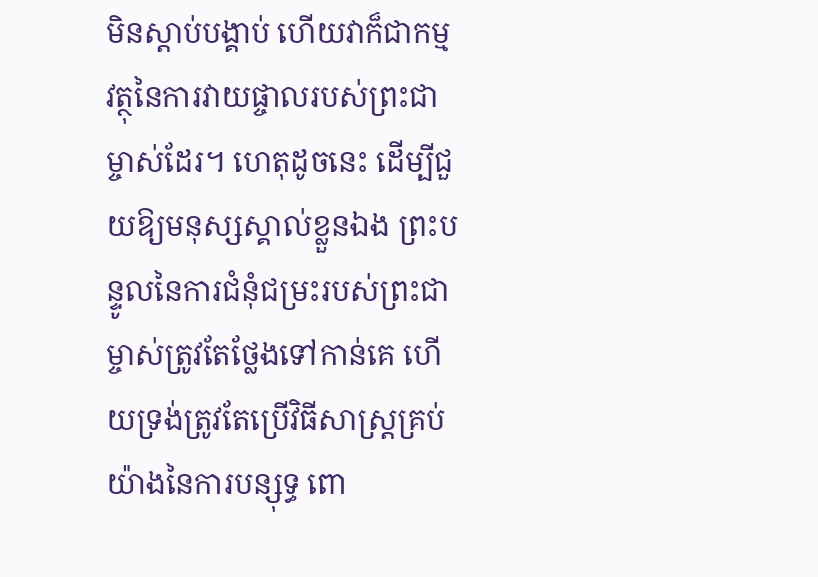មិនស្ដាប់បង្គាប់ ហើយវាក៏ជាកម្មវត្ថុនៃការវាយផ្ចាលរបស់ព្រះជាម្ចាស់ដែរ។ ហេតុដូចនេះ ដើម្បីជួយឱ្យមនុស្សស្គាល់ខ្លួនឯង ព្រះបន្ទូលនៃការជំនុំជម្រះរបស់ព្រះជាម្ចាស់ត្រូវតែថ្លែងទៅកាន់គេ ហើយទ្រង់ត្រូវតែប្រើវិធីសាស្រ្តគ្រប់យ៉ាងនៃការបន្សុទ្ធ ពោ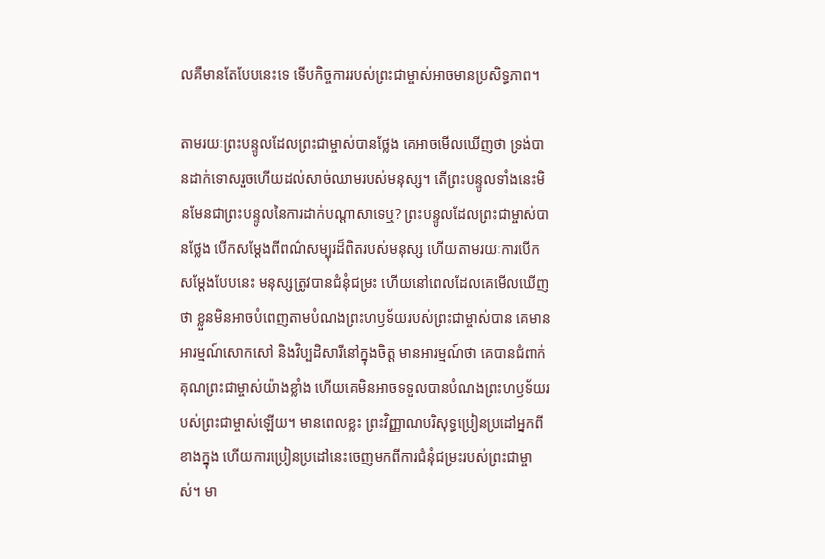លគឺមានតែបែបនេះទេ ទើបកិច្ចការរបស់ព្រះជាម្ចាស់អាចមានប្រសិទ្ធភាព។

តាមរយៈព្រះបន្ទូលដែលព្រះជាម្ចាស់បានថ្លែង គេអាចមើលឃើញថា ទ្រង់បានដាក់ទោសរួចហើយដល់សាច់ឈាមរបស់មនុស្ស។ តើព្រះបន្ទូលទាំងនេះមិនមែនជាព្រះបន្ទូលនៃការដាក់បណ្ដាសាទេឬ? ព្រះបន្ទូលដែលព្រះជាម្ចាស់បានថ្លែង បើកសម្ដែងពីពណ៌សម្បុរដ៏ពិតរបស់មនុស្ស ហើយតាមរយៈការបើកសម្ដែងបែបនេះ មនុស្សត្រូវបានជំនុំជម្រះ ហើយនៅពេលដែលគេមើលឃើញថា ខ្លួនមិនអាចបំពេញតាមបំណងព្រះហឫទ័យរបស់ព្រះជាម្ចាស់បាន គេមានអារម្មណ៍សោកសៅ និងវិប្បដិសារីនៅក្នុងចិត្ត មានអារម្មណ៍ថា គេបានជំពាក់គុណព្រះជាម្ចាស់យ៉ាងខ្លាំង ហើយគេមិនអាចទទួលបានបំណងព្រះហឫទ័យរបស់ព្រះជាម្ចាស់ឡើយ។ មានពេលខ្លះ ព្រះវិញ្ញាណបរិសុទ្ធប្រៀនប្រដៅអ្នកពីខាងក្នុង ហើយការប្រៀនប្រដៅនេះចេញមកពីការជំនុំជម្រះរបស់ព្រះជាម្ចាស់។ មា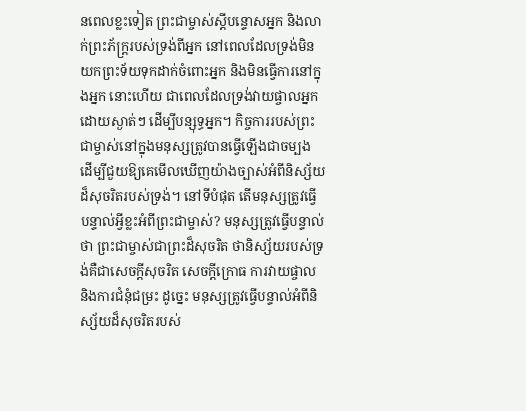នពេលខ្លះទៀត ព្រះជាម្ចាស់ស្ដីបន្ទោសអ្នក និងលាក់ព្រះភ័ក្ត្ររបស់ទ្រង់ពីអ្នក នៅពេលដែលទ្រង់មិនយកព្រះទ័យទុកដាក់ចំពោះអ្នក និងមិនធ្វើការនៅក្នុងអ្នក នោះហើយ ជាពេលដែលទ្រង់វាយផ្ចាលអ្នកដោយស្ងាត់ៗ ដើម្បីបន្សុទ្ធអ្នក។ កិច្ចការរបស់ព្រះជាម្ចាស់នៅក្នុងមនុស្សត្រូវបានធ្វើឡើងជាចម្បង ដើម្បីជួយឱ្យគេមើលឃើញយ៉ាងច្បាស់អំពីនិស្ស័យដ៏សុចរិតរបស់ទ្រង់។ នៅទីបំផុត តើមនុស្សត្រូវធ្វើបន្ទាល់អ្វីខ្លះអំពីព្រះជាម្ចាស់? មនុស្សត្រូវធ្វើបន្ទាល់ថា ព្រះជាម្ចាស់ជាព្រះដ៏សុចរិត ថានិស្ស័យរបស់ទ្រង់គឺជាសេចក្តីសុចរិត សេចក្តីក្រោធ ការវាយផ្ចាល និងការជំនុំជម្រះ ដូច្នេះ មនុស្សត្រូវធ្វើបន្ទាល់អំពីនិស្ស័យដ៏សុចរិតរបស់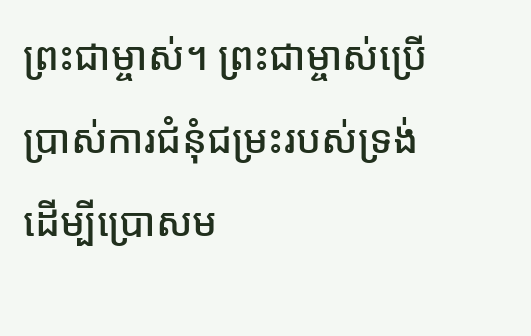ព្រះជាម្ចាស់។ ព្រះជាម្ចាស់ប្រើប្រាស់ការជំនុំជម្រះរបស់ទ្រង់ ដើម្បីប្រោសម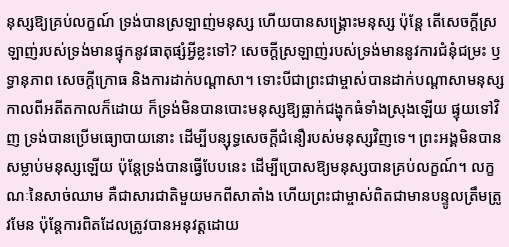នុស្សឱ្យគ្រប់លក្ខណ៍ ទ្រង់បានស្រឡាញ់មនុស្ស ហើយបានសង្រ្គោះមនុស្ស ប៉ុន្តែ តើសេចក្តីស្រឡាញ់របស់ទ្រង់មានផ្ទុកនូវធាតុផ្សំអ្វីខ្លះទៅ? សេចក្តីស្រឡាញ់របស់ទ្រង់មាននូវការជំនុំជម្រះ ឫទ្ធានុភាព សេចក្តីក្រោធ និងការដាក់បណ្ដាសា។ ទោះបីជាព្រះជាម្ចាស់បានដាក់បណ្ដាសាមនុស្សកាលពីអតីតកាលក៏ដោយ ក៏ទ្រង់មិនបានបោះមនុស្សឱ្យធ្លាក់ជង្ហុកធំទាំងស្រុងឡើយ ផ្ទុយទៅវិញ ទ្រង់បានប្រើមធ្យោបាយនោះ ដើម្បីបន្សុទ្ធសេចក្តីជំនឿរបស់មនុស្សវិញទេ។ ព្រះអង្គមិនបានសម្លាប់មនុស្សឡើយ ប៉ុន្តែទ្រង់បានធ្វើបែបនេះ ដើម្បីប្រោសឱ្យមនុស្សបានគ្រប់លក្ខណ៍។ លក្ខណៈនៃសាច់ឈាម គឺជាសារជាតិមួយមកពីសាតាំង ហើយព្រះជាម្ចាស់ពិតជាមានបន្ទូលត្រឹមត្រូវមែន ប៉ុន្តែការពិតដែលត្រូវបានអនុវត្តដោយ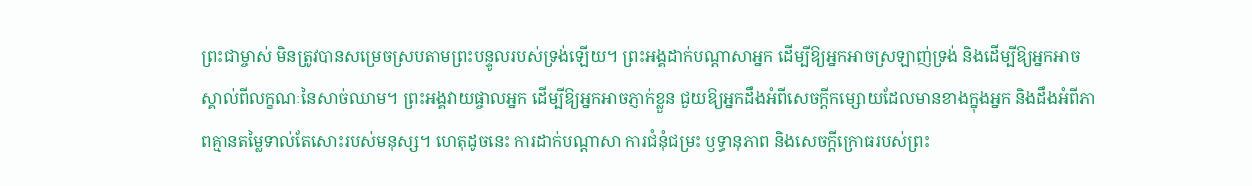ព្រះជាម្ចាស់ មិនត្រូវបានសម្រេចស្របតាមព្រះបន្ទូលរបស់ទ្រង់ឡើយ។ ព្រះអង្គដាក់បណ្ដាសាអ្នក ដើម្បីឱ្យអ្នកអាចស្រឡាញ់ទ្រង់ និងដើម្បីឱ្យអ្នកអាចស្គាល់ពីលក្ខណៈនៃសាច់ឈាម។ ព្រះអង្គវាយផ្ចាលអ្នក ដើម្បីឱ្យអ្នកអាចភ្ញាក់ខ្លួន ជួយឱ្យអ្នកដឹងអំពីសេចក្តីកម្សោយដែលមានខាងក្នុងអ្នក និងដឹងអំពីភាពគ្មានតម្លៃទាល់តែសោះរបស់មនុស្ស។ ហេតុដូចនេះ ការដាក់បណ្ដាសា ការជំនុំជម្រះ ឫទ្ធានុភាព និងសេចក្តីក្រោធរបស់ព្រះ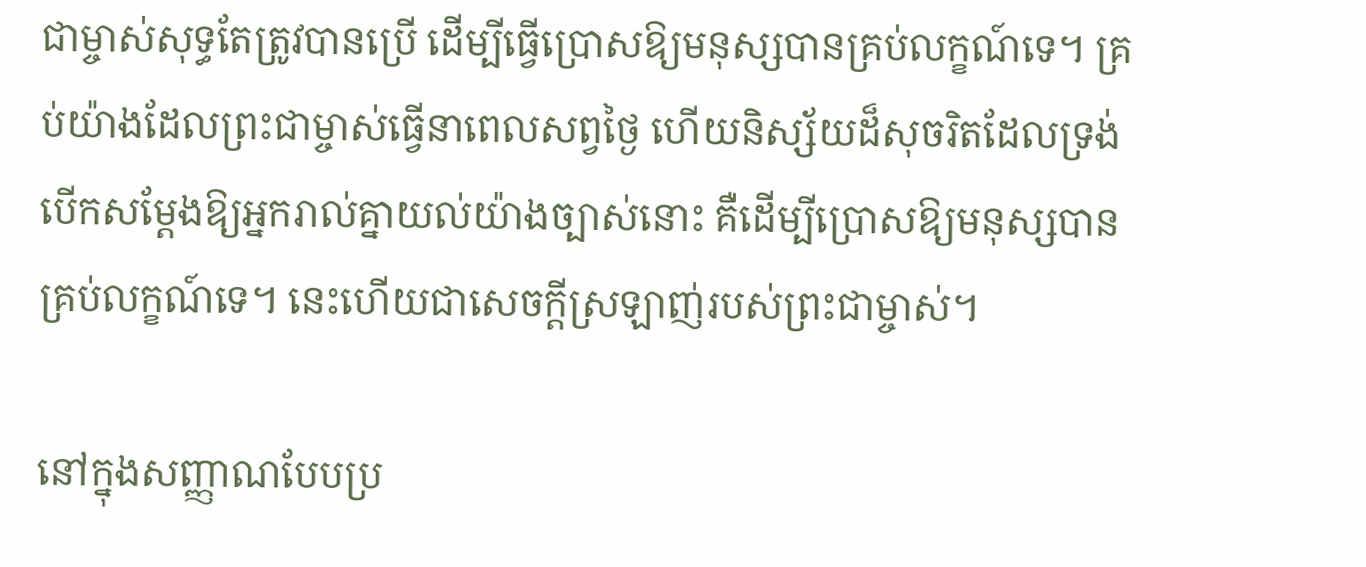ជាម្ចាស់សុទ្ធតែត្រូវបានប្រើ ដើម្បីធ្វើប្រោសឱ្យមនុស្សបានគ្រប់លក្ខណ៍ទេ។ គ្រប់យ៉ាងដែលព្រះជាម្ចាស់ធ្វើនាពេលសព្វថ្ងៃ ហើយនិស្ស័យដ៏សុចរិតដែលទ្រង់បើកសម្ដែងឱ្យអ្នករាល់គ្នាយល់យ៉ាងច្បាស់នោះ គឺដើម្បីប្រោសឱ្យមនុស្សបានគ្រប់លក្ខណ៍ទេ។ នេះហើយជាសេចក្តីស្រឡាញ់របស់ព្រះជាម្ចាស់។

នៅក្នុងសញ្ញាណបែបប្រ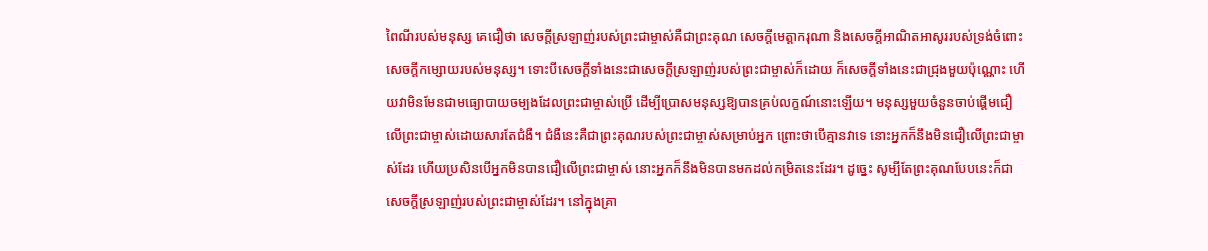ពៃណីរបស់មនុស្ស គេជឿថា សេចក្តីស្រឡាញ់របស់ព្រះជាម្ចាស់គឺជាព្រះគុណ សេចក្តីមេត្តាករុណា និងសេចក្តីអាណិតអាសូររបស់ទ្រង់ចំពោះសេចក្តីកម្សោយរបស់មនុស្ស។ ទោះបីសេចក្តីទាំងនេះជាសេចក្តីស្រឡាញ់របស់ព្រះជាម្ចាស់ក៏ដោយ ក៏សេចក្តីទាំងនេះជាជ្រុងមួយប៉ុណ្ណោះ ហើយវាមិនមែនជាមធ្យោបាយចម្បងដែលព្រះជាម្ចាស់ប្រើ ដើម្បីប្រោសមនុស្សឱ្យបានគ្រប់លក្ខណ៍នោះឡើយ។ មនុស្សមួយចំនួនចាប់ផ្ដើមជឿលើព្រះជាម្ចាស់ដោយសារតែជំងឺ។ ជំងឺនេះគឺជាព្រះគុណរបស់ព្រះជាម្ចាស់សម្រាប់អ្នក ព្រោះថាបើគ្មានវាទេ នោះអ្នកក៏នឹងមិនជឿលើព្រះជាម្ចាស់ដែរ ហើយប្រសិនបើអ្នកមិនបានជឿលើព្រះជាម្ចាស់ នោះអ្នកក៏នឹងមិនបានមកដល់កម្រិតនេះដែរ។ ដូច្នេះ សូម្បីតែព្រះគុណបែបនេះក៏ជាសេចក្តីស្រឡាញ់របស់ព្រះជាម្ចាស់ដែរ។ នៅក្នុងគ្រា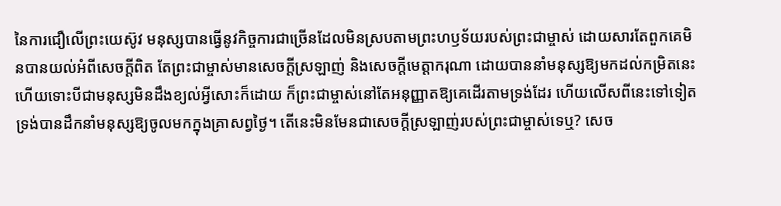នៃការជឿលើព្រះយេស៊ូវ មនុស្សបានធ្វើនូវកិច្ចការជាច្រើនដែលមិនស្របតាមព្រះហឫទ័យរបស់ព្រះជាម្ចាស់ ដោយសារតែពួកគេមិនបានយល់អំពីសេចក្តីពិត តែព្រះជាម្ចាស់មានសេចក្តីស្រឡាញ់ និងសេចក្តីមេត្តាករុណា ដោយបាននាំមនុស្សឱ្យមកដល់កម្រិតនេះ ហើយទោះបីជាមនុស្សមិនដឹងខ្យល់អ្វីសោះក៏ដោយ ក៏ព្រះជាម្ចាស់នៅតែអនុញ្ញាតឱ្យគេដើរតាមទ្រង់ដែរ ហើយលើសពីនេះទៅទៀត ទ្រង់បានដឹកនាំមនុស្សឱ្យចូលមកក្នុងគ្រាសព្វថ្ងៃ។ តើនេះមិនមែនជាសេចក្តីស្រឡាញ់របស់ព្រះជាម្ចាស់ទេឬ? សេច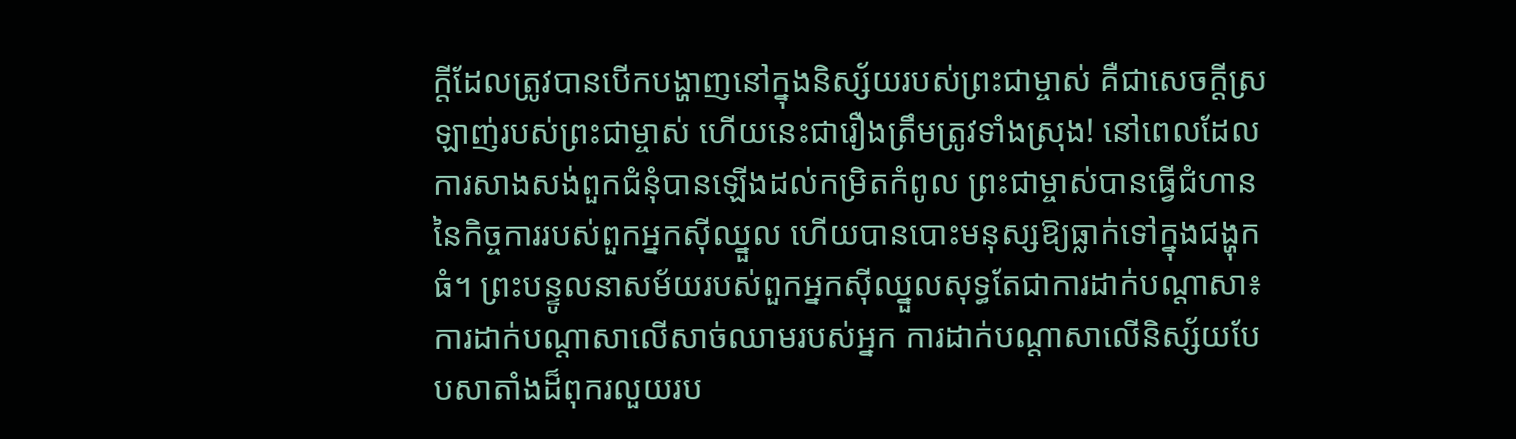ក្តីដែលត្រូវបានបើកបង្ហាញនៅក្នុងនិស្ស័យរបស់ព្រះជាម្ចាស់ គឺជាសេចក្តីស្រឡាញ់របស់ព្រះជាម្ចាស់ ហើយនេះជារឿងត្រឹមត្រូវទាំងស្រុង! នៅពេលដែលការសាងសង់ពួកជំនុំបានឡើងដល់កម្រិតកំពូល ព្រះជាម្ចាស់បានធ្វើជំហាននៃកិច្ចការរបស់ពួកអ្នកស៊ីឈ្នួល ហើយបានបោះមនុស្សឱ្យធ្លាក់ទៅក្នុងជង្ហុកធំ។ ព្រះបន្ទូលនាសម័យរបស់ពួកអ្នកស៊ីឈ្នួលសុទ្ធតែជាការដាក់បណ្ដាសា៖ ការដាក់បណ្ដាសាលើសាច់ឈាមរបស់អ្នក ការដាក់បណ្ដាសាលើនិស្ស័យបែបសាតាំងដ៏ពុករលួយរប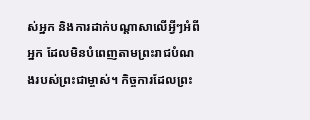ស់អ្នក និងការដាក់បណ្ដាសាលើអ្វីៗអំពីអ្នក ដែលមិនបំពេញតាមព្រះរាជបំណងរបស់ព្រះជាម្ចាស់។ កិច្ចការដែលព្រះ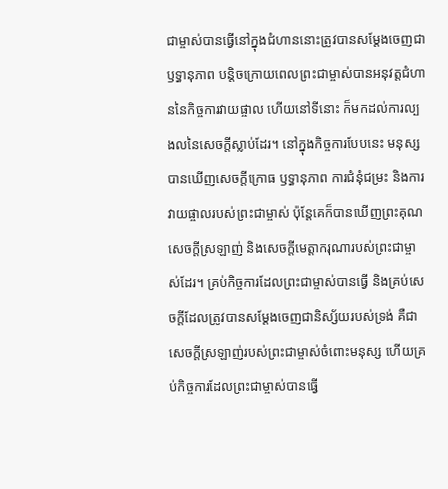ជាម្ចាស់បានធ្វើនៅក្នុងជំហាននោះត្រូវបានសម្ដែងចេញជាឫទ្ធានុភាព បន្តិចក្រោយពេលព្រះជាម្ចាស់បានអនុវត្តជំហាននៃកិច្ចការវាយផ្ចាល ហើយនៅទីនោះ ក៏មកដល់ការល្បងលនៃសេចក្តីស្លាប់ដែរ។ នៅក្នុងកិច្ចការបែបនេះ មនុស្សបានឃើញសេចក្តីក្រោធ ឫទ្ធានុភាព ការជំនុំជម្រះ និងការវាយផ្ចាលរបស់ព្រះជាម្ចាស់ ប៉ុន្តែគេក៏បានឃើញព្រះគុណ សេចក្តីស្រឡាញ់ និងសេចក្តីមេត្តាករុណារបស់ព្រះជាម្ចាស់ដែរ។ គ្រប់កិច្ចការដែលព្រះជាម្ចាស់បានធ្វើ និងគ្រប់សេចក្ដីដែលត្រូវបានសម្ដែងចេញជានិស្ស័យរបស់ទ្រង់ គឺជាសេចក្តីស្រឡាញ់របស់ព្រះជាម្ចាស់ចំពោះមនុស្ស ហើយគ្រប់កិច្ចការដែលព្រះជាម្ចាស់បានធ្វើ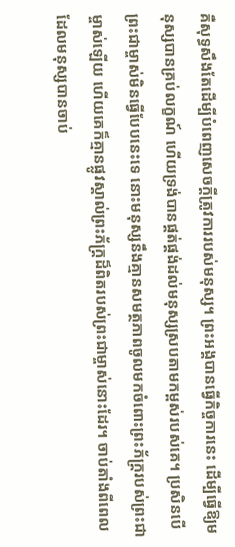គឺសុទ្ធសឹងតែដើម្បីបំពេញសេចក្តីត្រូវការរបស់មនុស្ស។ ព្រះអង្គបានធ្វើកិច្ចការនេះ ដើម្បីធ្វើឱ្យមនុស្សបានគ្រប់លក្ខណ៍ ហើយទ្រង់បានផ្គត់ផ្គង់ដល់មនុស្សស្របតាមកម្ពស់របស់គេ។ ប្រសិនបើព្រះជាម្ចាស់មិនធ្វើបែបនេះទេ នោះមនុស្សនឹងគ្មានសមត្ថភាពចូលមកចំពោះព្រះភ័ក្រ្ដរបស់ព្រះជាម្ចាស់ឡើយ ហើយគេក៏គ្មានផ្លូវស្គាល់ព្រះភ័ក្ត្រដ៏ពិតរបស់ព្រះជាម្ចាស់នោះដែរ។ ចាប់តាំងពីពេលដែលមនុស្សបានចាប់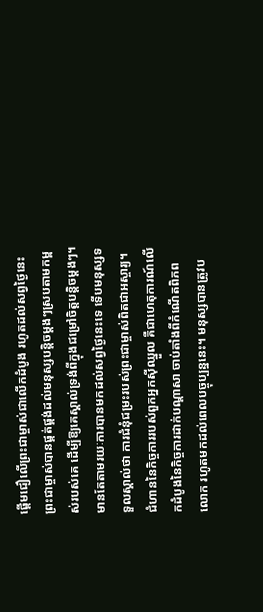ផ្ដើមជឿលើព្រះជាម្ចាស់ជាលើកដំបូង រហូតដល់សព្វថ្ងៃនេះ ព្រះជាម្ចាស់បានផ្គត់ផ្គង់ដល់មនុស្សបន្តិចម្ដងៗស្របតាមកម្ពស់របស់គេ ដើម្បីឱ្យគេស្គាល់ទ្រង់ពីក្នុងជម្រៅចិត្តបន្ដិចម្ដងៗ។ មានតែតាមរយៈការបានមកដល់សព្វថ្ងៃនេះទេ ទើបមនុស្សទទួលស្គាល់ថា ការជំនុំជម្រះរបស់ព្រះជាម្ចាស់ពិតជាអស្ចារ្យ។ ជំហាននៃកិច្ចការរបស់ពួកអ្នកស៊ីឈ្នួល គឺជាហេតុការណ៍លើកដំបូងនៃកិច្ចការដាក់បណ្ដាសា ចាប់តាំងពីកំណើតពិភពលោក រហូតមកដល់ពេលបច្ចុប្បន្ននេះ។ មនុស្សបានត្រូវប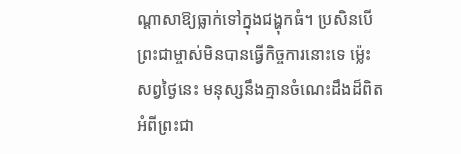ណ្ដាសាឱ្យធ្លាក់ទៅក្នុងជង្ហុកធំ។ ប្រសិនបើព្រះជាម្ចាស់មិនបានធ្វើកិច្ចការនោះទេ ម្ល៉េះសព្វថ្ងៃនេះ មនុស្សនឹងគ្មានចំណេះដឹងដ៏ពិតអំពីព្រះជា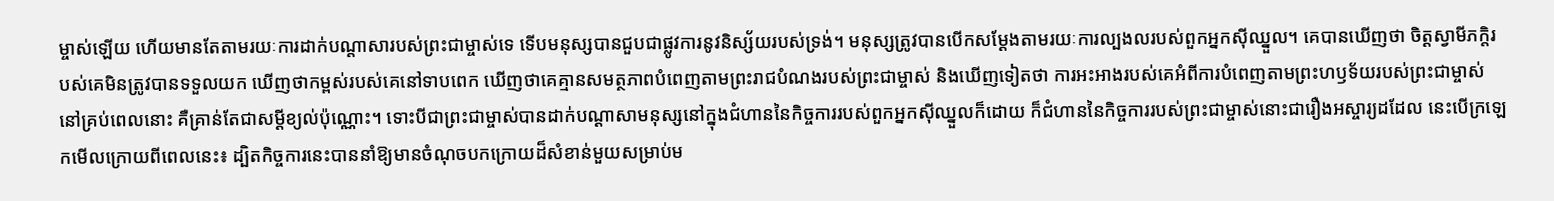ម្ចាស់ឡើយ ហើយមានតែតាមរយៈការដាក់បណ្ដាសារបស់ព្រះជាម្ចាស់ទេ ទើបមនុស្សបានជួបជាផ្លូវការនូវនិស្ស័យរបស់ទ្រង់។ មនុស្សត្រូវបានបើកសម្ដែងតាមរយៈការល្បងលរបស់ពួកអ្នកស៊ីឈ្នួល។ គេបានឃើញថា ចិត្តស្វាមីភក្តិរបស់គេមិនត្រូវបានទទួលយក ឃើញថាកម្ពស់របស់គេនៅទាបពេក ឃើញថាគេគ្មានសមត្ថភាពបំពេញតាមព្រះរាជបំណងរបស់ព្រះជាម្ចាស់ និងឃើញទៀតថា ការអះអាងរបស់គេអំពីការបំពេញតាមព្រះហឫទ័យរបស់ព្រះជាម្ចាស់នៅគ្រប់ពេលនោះ គឺគ្រាន់តែជាសម្ដីខ្យល់ប៉ុណ្ណោះ។ ទោះបីជាព្រះជាម្ចាស់បានដាក់បណ្ដាសាមនុស្សនៅក្នុងជំហាននៃកិច្ចការរបស់ពួកអ្នកស៊ីឈ្នួលក៏ដោយ ក៏ជំហាននៃកិច្ចការរបស់ព្រះជាម្ចាស់នោះជារឿងអស្ចារ្យដដែល នេះបើក្រឡេកមើលក្រោយពីពេលនេះ៖ ដ្បិតកិច្ចការនេះបាននាំឱ្យមានចំណុចបកក្រោយដ៏សំខាន់មួយសម្រាប់ម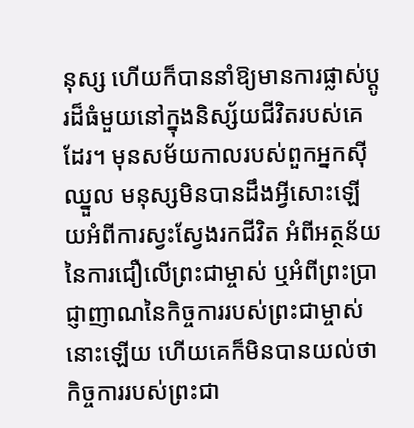នុស្ស ហើយក៏បាននាំឱ្យមានការផ្លាស់ប្ដូរដ៏ធំមួយនៅក្នុងនិស្ស័យជីវិតរបស់គេដែរ។ មុនសម័យកាលរបស់ពួកអ្នកស៊ីឈ្នួល មនុស្សមិនបានដឹងអ្វីសោះឡើយអំពីការស្វះស្វែងរកជីវិត អំពីអត្ថន័យនៃការជឿលើព្រះជាម្ចាស់ ឬអំពីព្រះប្រាជ្ញាញាណនៃកិច្ចការរបស់ព្រះជាម្ចាស់នោះឡើយ ហើយគេក៏មិនបានយល់ថា កិច្ចការរបស់ព្រះជា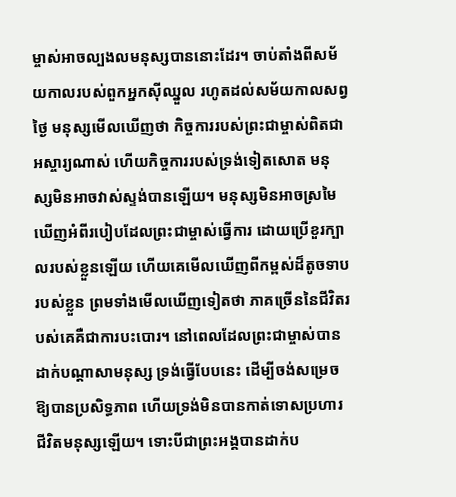ម្ចាស់អាចល្បងលមនុស្សបាននោះដែរ។ ចាប់តាំងពីសម័យកាលរបស់ពួកអ្នកស៊ីឈ្នួល រហូតដល់សម័យកាលសព្វថ្ងៃ មនុស្សមើលឃើញថា កិច្ចការរបស់ព្រះជាម្ចាស់ពិតជាអស្ចារ្យណាស់ ហើយកិច្ចការរបស់ទ្រង់ទៀតសោត មនុស្សមិនអាចវាស់ស្ទង់បានឡើយ។ មនុស្សមិនអាចស្រមៃឃើញអំពីរបៀបដែលព្រះជាម្ចាស់ធ្វើការ ដោយប្រើខួរក្បាលរបស់ខ្លួនឡើយ ហើយគេមើលឃើញពីកម្ពស់ដ៏តូចទាបរបស់ខ្លួន ព្រមទាំងមើលឃើញទៀតថា ភាគច្រើននៃជីវិតរបស់គេគឺជាការបះបោរ។ នៅពេលដែលព្រះជាម្ចាស់បានដាក់បណ្ដាសាមនុស្ស ទ្រង់ធ្វើបែបនេះ ដើម្បីចង់សម្រេចឱ្យបានប្រសិទ្ធភាព ហើយទ្រង់មិនបានកាត់ទោសប្រហារជីវិតមនុស្សឡើយ។ ទោះបីជាព្រះអង្គបានដាក់ប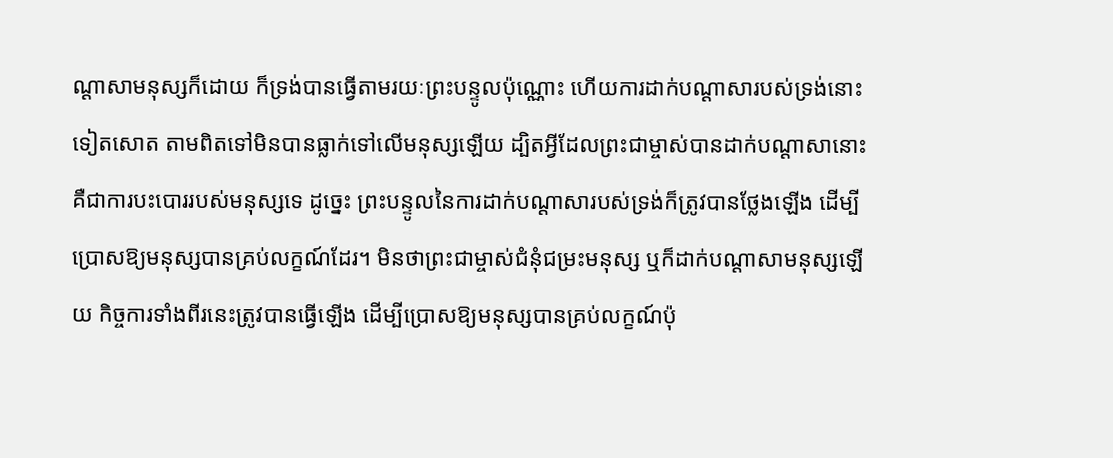ណ្ដាសាមនុស្សក៏ដោយ ក៏ទ្រង់បានធ្វើតាមរយៈព្រះបន្ទូលប៉ុណ្ណោះ ហើយការដាក់បណ្ដាសារបស់ទ្រង់នោះទៀតសោត តាមពិតទៅមិនបានធ្លាក់ទៅលើមនុស្សឡើយ ដ្បិតអ្វីដែលព្រះជាម្ចាស់បានដាក់បណ្ដាសានោះ គឺជាការបះបោររបស់មនុស្សទេ ដូច្នេះ ព្រះបន្ទូលនៃការដាក់បណ្ដាសារបស់ទ្រង់ក៏ត្រូវបានថ្លែងឡើង ដើម្បីប្រោសឱ្យមនុស្សបានគ្រប់លក្ខណ៍ដែរ។ មិនថាព្រះជាម្ចាស់ជំនុំជម្រះមនុស្ស ឬក៏ដាក់បណ្ដាសាមនុស្សឡើយ កិច្ចការទាំងពីរនេះត្រូវបានធ្វើឡើង ដើម្បីប្រោសឱ្យមនុស្សបានគ្រប់លក្ខណ៍ប៉ុ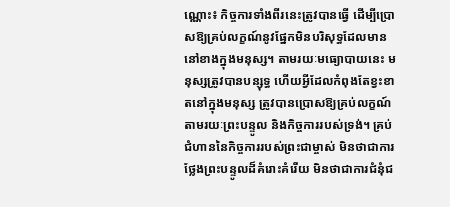ណ្ណោះ៖ កិច្ចការទាំងពីរនេះត្រូវបានធ្វើ ដើម្បីប្រោសឱ្យគ្រប់លក្ខណ៍នូវផ្នែកមិនបរិសុទ្ធដែលមាននៅខាងក្នុងមនុស្ស។ តាមរយៈមធ្យោបាយនេះ មនុស្សត្រូវបានបន្សុទ្ធ ហើយអ្វីដែលកំពុងតែខ្វះខាតនៅក្នុងមនុស្ស ត្រូវបានប្រោសឱ្យគ្រប់លក្ខណ៍ តាមរយៈព្រះបន្ទូល និងកិច្ចការរបស់ទ្រង់។ គ្រប់ជំហាននៃកិច្ចការរបស់ព្រះជាម្ចាស់ មិនថាជាការថ្លែងព្រះបន្ទូលដ៏គំរោះគំរើយ មិនថាជាការជំនុំជ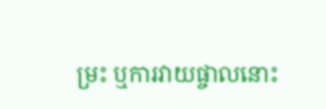ម្រះ ឬការវាយផ្ចាលនោះ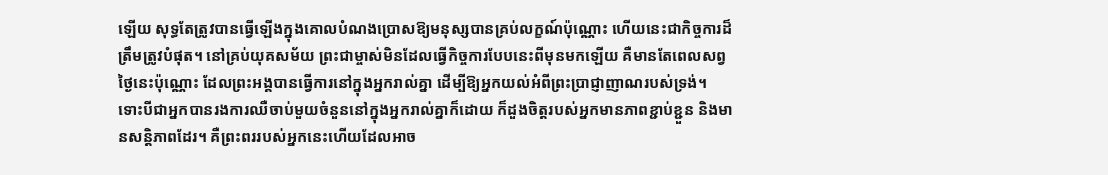ឡើយ សុទ្ធតែត្រូវបានធ្វើឡើងក្នុងគោលបំណងប្រោសឱ្យមនុស្សបានគ្រប់លក្ខណ៍ប៉ុណ្ណោះ ហើយនេះជាកិច្ចការដ៏ត្រឹមត្រូវបំផុត។ នៅគ្រប់យុគសម័យ ព្រះជាម្ចាស់មិនដែលធ្វើកិច្ចការបែបនេះពីមុនមកឡើយ គឺមានតែពេលសព្វថ្ងៃនេះប៉ុណ្ណោះ ដែលព្រះអង្គបានធ្វើការនៅក្នុងអ្នករាល់គ្នា ដើម្បីឱ្យអ្នកយល់អំពីព្រះប្រាជ្ញាញាណរបស់ទ្រង់។ ទោះបីជាអ្នកបានរងការឈឺចាប់មួយចំនួននៅក្នុងអ្នករាល់គ្នាក៏ដោយ ក៏ដួងចិត្តរបស់អ្នកមានភាពខ្ជាប់ខ្ជួន និងមានសន្ដិភាពដែរ។ គឺព្រះពររបស់អ្នកនេះហើយដែលអាច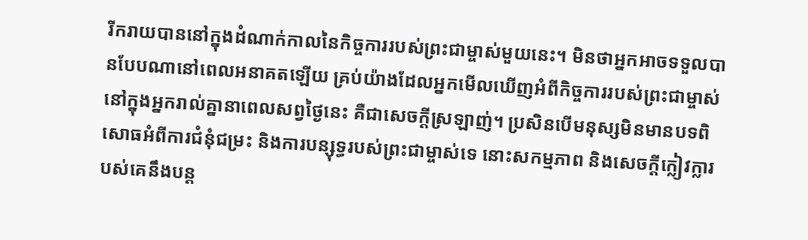រីករាយបាននៅក្នុងដំណាក់កាលនៃកិច្ចការរបស់ព្រះជាម្ចាស់មួយនេះ។ មិនថាអ្នកអាចទទួលបានបែបណានៅពេលអនាគតឡើយ គ្រប់យ៉ាងដែលអ្នកមើលឃើញអំពីកិច្ចការរបស់ព្រះជាម្ចាស់នៅក្នុងអ្នករាល់គ្នានាពេលសព្វថ្ងៃនេះ គឺជាសេចក្តីស្រឡាញ់។ ប្រសិនបើមនុស្សមិនមានបទពិសោធអំពីការជំនុំជម្រះ និងការបន្សុទ្ធរបស់ព្រះជាម្ចាស់ទេ នោះសកម្មភាព និងសេចក្តីក្លៀវក្លារបស់គេនឹងបន្ត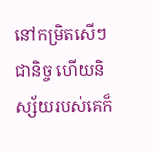នៅកម្រិតសើៗជានិច្ច ហើយនិស្ស័យរបស់គេក៏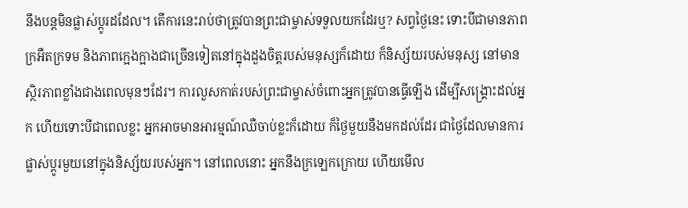នឹងបន្តមិនផ្លាស់ប្ដូរដដែល។ តើការនេះរាប់ថាត្រូវបានព្រះជាម្ចាស់ទទួលយកដែរឬ? សព្វថ្ងៃនេះ ទោះបីជាមានភាពក្រអឺតក្រទម និងភាពក្អេងក្អាងជាច្រើនទៀតនៅក្នុងដួងចិត្តរបស់មនុស្សក៏ដោយ ក៏និស្ស័យរបស់មនុស្ស នៅមានស្ថិរភាពខ្លាំងជាងពេលមុនៗដែរ។ ការលួសកាត់របស់ព្រះជាម្ចាស់ចំពោះអ្នកត្រូវបានធ្វើឡើង ដើម្បីសង្រ្គោះដល់អ្នក ហើយទោះបីជាពេលខ្លះ អ្នកអាចមានអារម្មណ៍ឈឺចាប់ខ្លះក៏ដោយ ក៏ថ្ងៃមួយនឹងមកដល់ដែរ ជាថ្ងៃដែលមានការផ្លាស់ប្ដូរមួយនៅក្នុងនិស្ស័យរបស់អ្នក។ នៅពេលនោះ អ្នកនឹងក្រឡេកក្រោយ ហើយមើល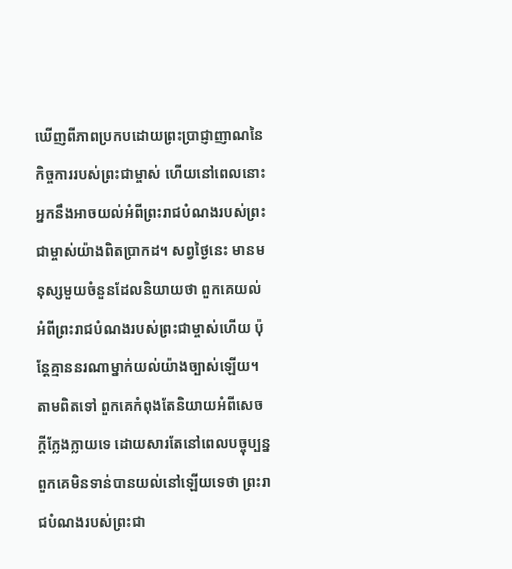ឃើញពីភាពប្រកបដោយព្រះប្រាជ្ញាញាណនៃកិច្ចការរបស់ព្រះជាម្ចាស់ ហើយនៅពេលនោះ អ្នកនឹងអាចយល់អំពីព្រះរាជបំណងរបស់ព្រះជាម្ចាស់យ៉ាងពិតប្រាកដ។ សព្វថ្ងៃនេះ មានមនុស្សមួយចំនួនដែលនិយាយថា ពួកគេយល់អំពីព្រះរាជបំណងរបស់ព្រះជាម្ចាស់ហើយ ប៉ុន្តែគ្មាននរណាម្នាក់យល់យ៉ាងច្បាស់ឡើយ។ តាមពិតទៅ ពួកគេកំពុងតែនិយាយអំពីសេចក្តីក្លែងក្លាយទេ ដោយសារតែនៅពេលបច្ចុប្បន្ន ពួកគេមិនទាន់បានយល់នៅឡើយទេថា ព្រះរាជបំណងរបស់ព្រះជា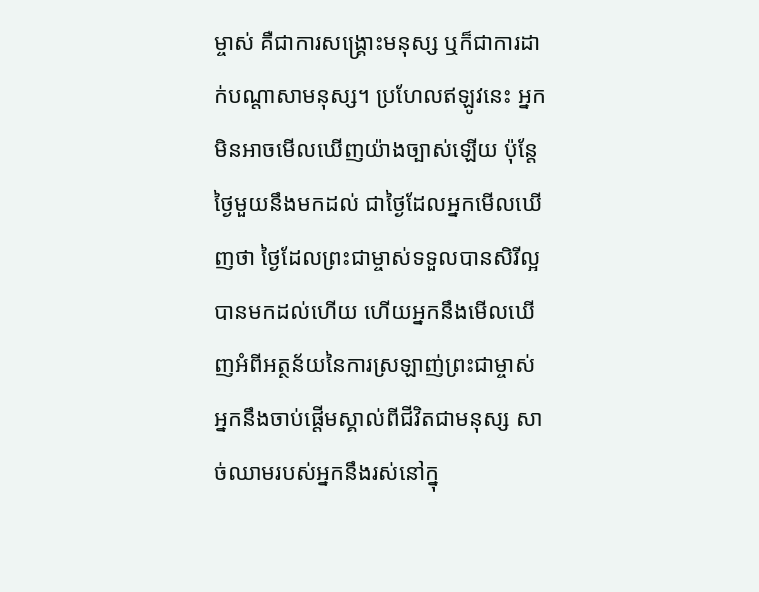ម្ចាស់ គឺជាការសង្រ្គោះមនុស្ស ឬក៏ជាការដាក់បណ្ដាសាមនុស្ស។ ប្រហែលឥឡូវនេះ អ្នកមិនអាចមើលឃើញយ៉ាងច្បាស់ឡើយ ប៉ុន្តែថ្ងៃមួយនឹងមកដល់ ជាថ្ងៃដែលអ្នកមើលឃើញថា ថ្ងៃដែលព្រះជាម្ចាស់ទទួលបានសិរីល្អបានមកដល់ហើយ ហើយអ្នកនឹងមើលឃើញអំពីអត្ថន័យនៃការស្រឡាញ់ព្រះជាម្ចាស់ អ្នកនឹងចាប់ផ្ដើមស្គាល់ពីជីវិតជាមនុស្ស សាច់ឈាមរបស់អ្នកនឹងរស់នៅក្នុ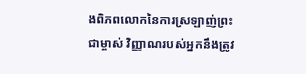ងពិភពលោកនៃការស្រឡាញ់ព្រះជាម្ចាស់ វិញ្ញាណរបស់អ្នកនឹងត្រូវ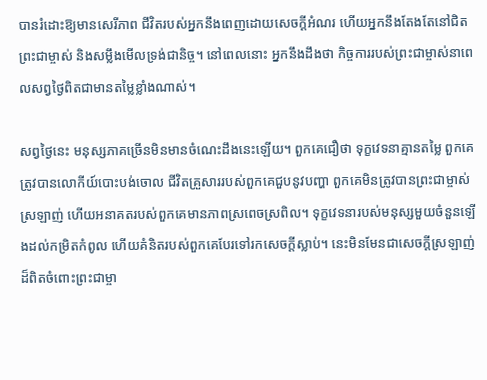បានរំដោះឱ្យមានសេរីភាព ជីវិតរបស់អ្នកនឹងពេញដោយសេចក្តីអំណរ ហើយអ្នកនឹងតែងតែនៅជិតព្រះជាម្ចាស់ និងសម្លឹងមើលទ្រង់ជានិច្ច។ នៅពេលនោះ អ្នកនឹងដឹងថា កិច្ចការរបស់ព្រះជាម្ចាស់នាពេលសព្វថ្ងៃពិតជាមានតម្លៃខ្លាំងណាស់។

សព្វថ្ងៃនេះ មនុស្សភាគច្រើនមិនមានចំណេះដឹងនេះឡើយ។ ពួកគេជឿថា ទុក្ខវេទនាគ្មានតម្លៃ ពួកគេត្រូវបានលោកីយ៍បោះបង់ចោល ជីវិតគ្រួសាររបស់ពួកគេជួបនូវបញ្ហា ពួកគេមិនត្រូវបានព្រះជាម្ចាស់ស្រឡាញ់ ហើយអនាគតរបស់ពួកគេមានភាពស្រពេចស្រពិល។ ទុក្ខវេទនារបស់មនុស្សមួយចំនួនឡើងដល់កម្រិតកំពូល ហើយគំនិតរបស់ពួកគេបែរទៅរកសេចក្តីស្លាប់។ នេះមិនមែនជាសេចក្តីស្រឡាញ់ដ៏ពិតចំពោះព្រះជាម្ចា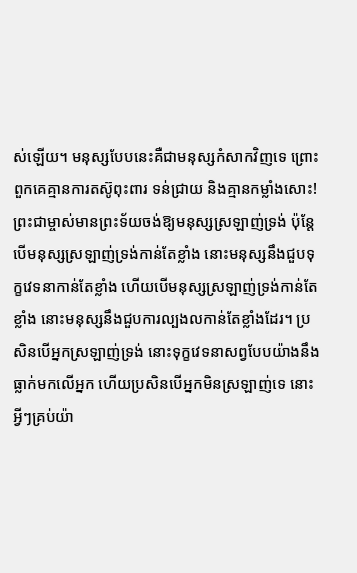ស់ឡើយ។ មនុស្សបែបនេះគឺជាមនុស្សកំសាកវិញទេ ព្រោះពួកគេគ្មានការតស៊ូពុះពារ ទន់ជ្រាយ និងគ្មានកម្លាំងសោះ! ព្រះជាម្ចាស់មានព្រះទ័យចង់ឱ្យមនុស្សស្រឡាញ់ទ្រង់ ប៉ុន្តែបើមនុស្សស្រឡាញ់ទ្រង់កាន់តែខ្លាំង នោះមនុស្សនឹងជួបទុក្ខវេទនាកាន់តែខ្លាំង ហើយបើមនុស្សស្រឡាញ់ទ្រង់កាន់តែខ្លាំង នោះមនុស្សនឹងជួបការល្បងលកាន់តែខ្លាំងដែរ។ ប្រសិនបើអ្នកស្រឡាញ់ទ្រង់ នោះទុក្ខវេទនាសព្វបែបយ៉ាងនឹងធ្លាក់មកលើអ្នក ហើយប្រសិនបើអ្នកមិនស្រឡាញ់ទេ នោះអ្វីៗគ្រប់យ៉ា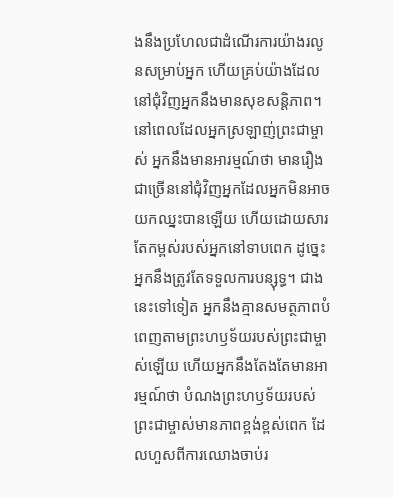ងនឹងប្រហែលជាដំណើរការយ៉ាងរលូនសម្រាប់អ្នក ហើយគ្រប់យ៉ាងដែលនៅជុំវិញអ្នកនឹងមានសុខសន្ដិភាព។ នៅពេលដែលអ្នកស្រឡាញ់ព្រះជាម្ចាស់ អ្នកនឹងមានអារម្មណ៍ថា មានរឿងជាច្រើននៅជុំវិញអ្នកដែលអ្នកមិនអាចយកឈ្នះបានឡើយ ហើយដោយសារតែកម្ពស់របស់អ្នកនៅទាបពេក ដូច្នេះ អ្នកនឹងត្រូវតែទទួលការបន្សុទ្ធ។ ជាងនេះទៅទៀត អ្នកនឹងគ្មានសមត្ថភាពបំពេញតាមព្រះហឫទ័យរបស់ព្រះជាម្ចាស់ឡើយ ហើយអ្នកនឹងតែងតែមានអារម្មណ៍ថា បំណងព្រះហឫទ័យរបស់ព្រះជាម្ចាស់មានភាពខ្ពង់ខ្ពស់ពេក ដែលហួសពីការឈោងចាប់រ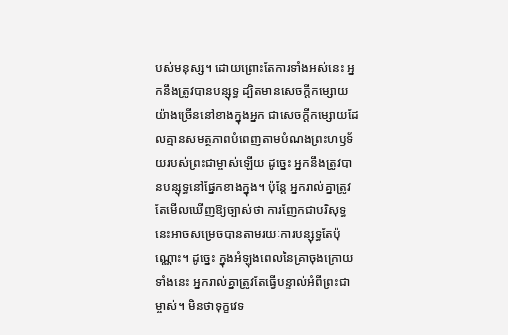បស់មនុស្ស។ ដោយព្រោះតែការទាំងអស់នេះ អ្នកនឹងត្រូវបានបន្សុទ្ធ ដ្បិតមានសេចក្តីកម្សោយយ៉ាងច្រើននៅខាងក្នុងអ្នក ជាសេចក្តីកម្សោយដែលគ្មានសមត្ថភាពបំពេញតាមបំណងព្រះហឫទ័យរបស់ព្រះជាម្ចាស់ឡើយ ដូច្នេះ អ្នកនឹងត្រូវបានបន្សុទ្ធនៅផ្នែកខាងក្នុង។ ប៉ុន្តែ អ្នករាល់គ្នាត្រូវតែមើលឃើញឱ្យច្បាស់ថា ការញែកជាបរិសុទ្ធនេះអាចសម្រេចបានតាមរយៈការបន្សុទ្ធតែប៉ុណ្ណោះ។ ដូច្នេះ ក្នុងអំឡុងពេលនៃគ្រាចុងក្រោយទាំងនេះ អ្នករាល់គ្នាត្រូវតែធ្វើបន្ទាល់អំពីព្រះជាម្ចាស់។ មិនថាទុក្ខវេទ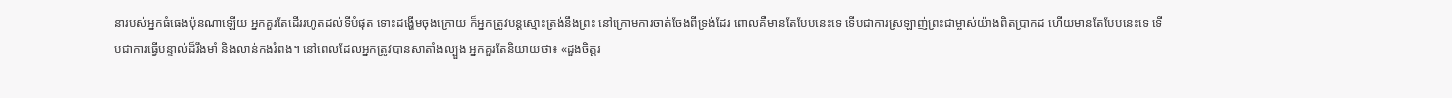នារបស់អ្នកធំធេងប៉ុនណាឡើយ អ្នកគួរតែដើររហូតដល់ទីបំផុត ទោះដង្ហើមចុងក្រោយ ក៏អ្នកត្រូវបន្តស្មោះត្រង់នឹងព្រះ នៅក្រោមការចាត់ចែងពីទ្រង់ដែរ ពោលគឺមានតែបែបនេះទេ ទើបជាការស្រឡាញ់ព្រះជាម្ចាស់យ៉ាងពិតប្រាកដ ហើយមានតែបែបនេះទេ ទើបជាការធ្វើបន្ទាល់ដ៏រឹងមាំ និងលាន់កងរំពង។ នៅពេលដែលអ្នកត្រូវបានសាតាំងល្បួង អ្នកគួរតែនិយាយថា៖ «ដួងចិត្តរ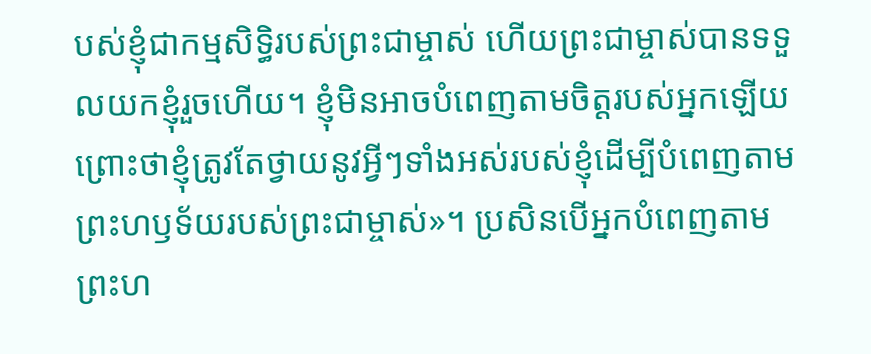បស់ខ្ញុំជាកម្មសិទ្ធិរបស់ព្រះជាម្ចាស់ ហើយព្រះជាម្ចាស់បានទទួលយកខ្ញុំរួចហើយ។ ខ្ញុំមិនអាចបំពេញតាមចិត្តរបស់អ្នកឡើយ ព្រោះថាខ្ញុំត្រូវតែថ្វាយនូវអ្វីៗទាំងអស់របស់ខ្ញុំដើម្បីបំពេញតាមព្រះហឫទ័យរបស់ព្រះជាម្ចាស់»។ ប្រសិនបើអ្នកបំពេញតាមព្រះហ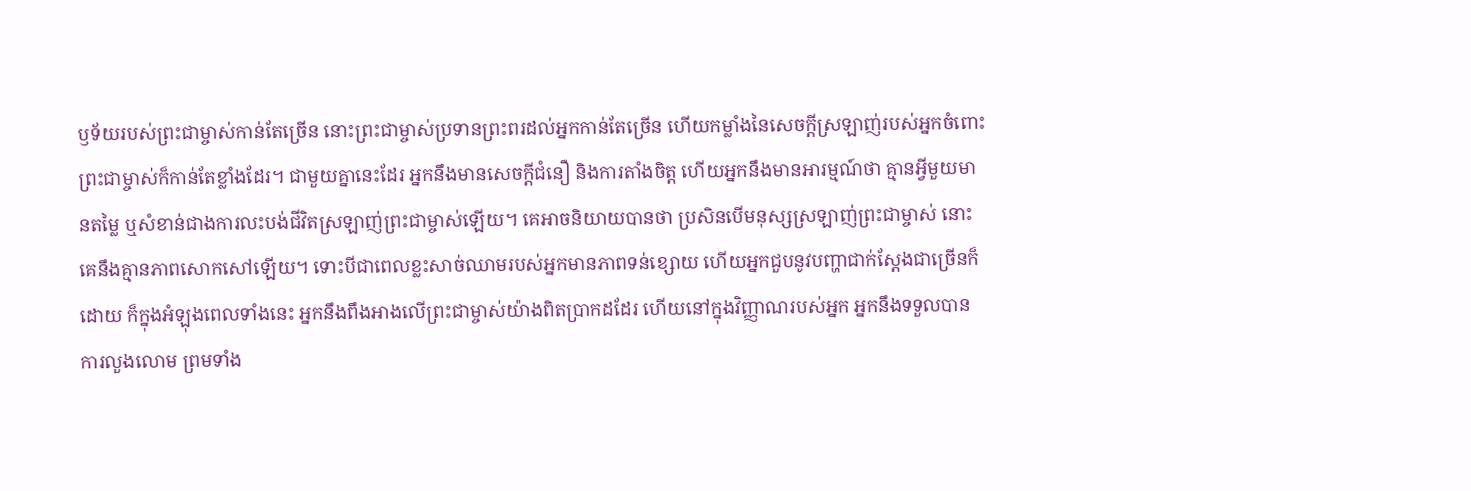ឫទ័យរបស់ព្រះជាម្ចាស់កាន់តែច្រើន នោះព្រះជាម្ចាស់ប្រទានព្រះពរដល់អ្នកកាន់តែច្រើន ហើយកម្លាំងនៃសេចក្តីស្រឡាញ់របស់អ្នកចំពោះព្រះជាម្ចាស់ក៏កាន់តែខ្លាំងដែរ។ ជាមួយគ្នានេះដែរ អ្នកនឹងមានសេចក្តីជំនឿ និងការតាំងចិត្ត ហើយអ្នកនឹងមានអារម្មណ៍ថា គ្មានអ្វីមួយមានតម្លៃ ឬសំខាន់ជាងការលះបង់ជីវិតស្រឡាញ់ព្រះជាម្ចាស់ឡើយ។ គេអាចនិយាយបានថា ប្រសិនបើមនុស្សស្រឡាញ់ព្រះជាម្ចាស់ នោះគេនឹងគ្មានភាពសោកសៅឡើយ។ ទោះបីជាពេលខ្លះសាច់ឈាមរបស់អ្នកមានភាពទន់ខ្សោយ ហើយអ្នកជួបនូវបញ្ហាជាក់ស្ដែងជាច្រើនក៏ដោយ ក៏ក្នុងអំឡុងពេលទាំងនេះ អ្នកនឹងពឹងអាងលើព្រះជាម្ចាស់យ៉ាងពិតប្រាកដដែរ ហើយនៅក្នុងវិញ្ញាណរបស់អ្នក អ្នកនឹងទទួលបានការលួងលោម ព្រមទាំង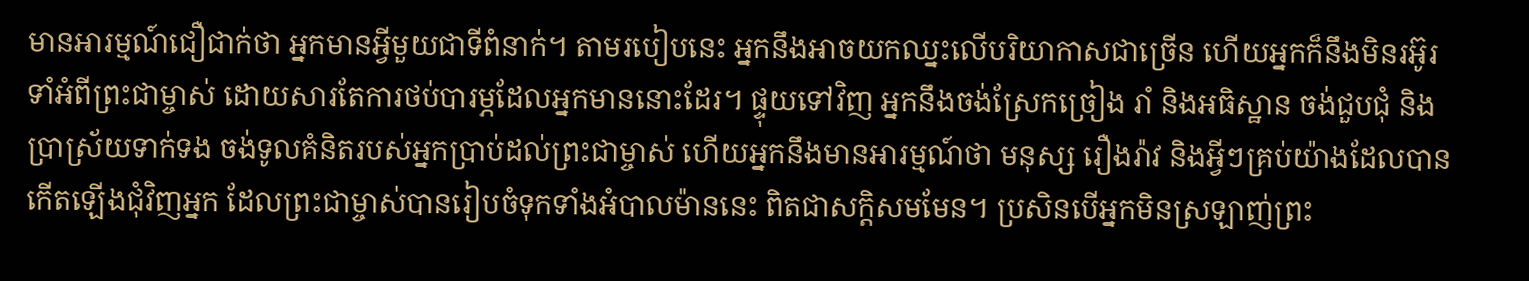មានអារម្មណ៍ជឿជាក់ថា អ្នកមានអ្វីមួយជាទីពំនាក់។ តាមរបៀបនេះ អ្នកនឹងអាចយកឈ្នះលើបរិយាកាសជាច្រើន ហើយអ្នកក៏នឹងមិនរអ៊ូរទាំអំពីព្រះជាម្ចាស់ ដោយសារតែការថប់បារម្ភដែលអ្នកមាននោះដែរ។ ផ្ទុយទៅវិញ អ្នកនឹងចង់ស្រែកច្រៀង រាំ និងអធិស្ឋាន ចង់ជួបជុំ និងប្រាស្រ័យទាក់ទង ចង់ទូលគំនិតរបស់អ្នកប្រាប់ដល់ព្រះជាម្ចាស់ ហើយអ្នកនឹងមានអារម្មណ៍ថា មនុស្ស រឿងរ៉ាវ និងអ្វីៗគ្រប់យ៉ាងដែលបានកើតឡើងជុំវិញអ្នក ដែលព្រះជាម្ចាស់បានរៀបចំទុកទាំងអំបាលម៉ាននេះ ពិតជាសក្ដិសមមែន។ ប្រសិនបើអ្នកមិនស្រឡាញ់ព្រះ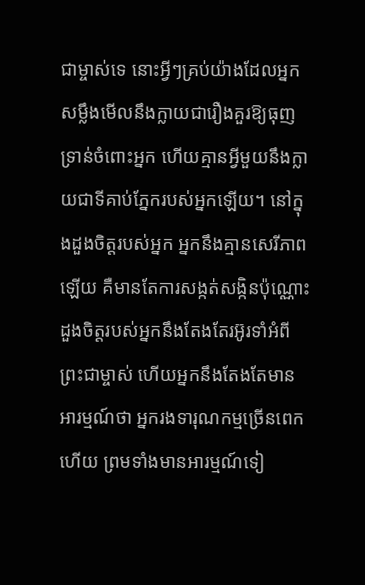ជាម្ចាស់ទេ នោះអ្វីៗគ្រប់យ៉ាងដែលអ្នកសម្លឹងមើលនឹងក្លាយជារឿងគួរឱ្យធុញទ្រាន់ចំពោះអ្នក ហើយគ្មានអ្វីមួយនឹងក្លាយជាទីគាប់ភ្នែករបស់អ្នកឡើយ។ នៅក្នុងដួងចិត្តរបស់អ្នក អ្នកនឹងគ្មានសេរីភាពឡើយ គឺមានតែការសង្កត់សង្កិនប៉ុណ្ណោះ ដួងចិត្តរបស់អ្នកនឹងតែងតែរអ៊ូរទាំអំពីព្រះជាម្ចាស់ ហើយអ្នកនឹងតែងតែមានអារម្មណ៍ថា អ្នករងទារុណកម្មច្រើនពេកហើយ ព្រមទាំងមានអារម្មណ៍ទៀ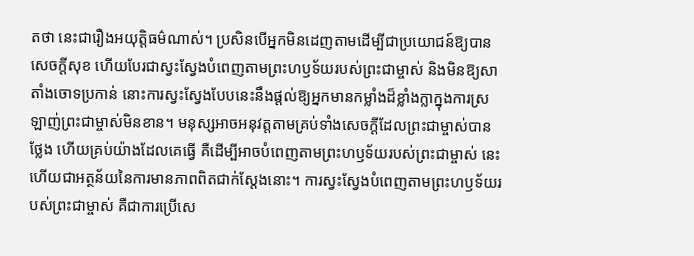តថា នេះជារឿងអយុត្តិធម៌ណាស់។ ប្រសិនបើអ្នកមិនដេញតាមដើម្បីជាប្រយោជន៍ឱ្យបានសេចក្តីសុខ ហើយបែរជាស្វះស្វែងបំពេញតាមព្រះហឫទ័យរបស់ព្រះជាម្ចាស់ និងមិនឱ្យសាតាំងចោទប្រកាន់ នោះការស្វះស្វែងបែបនេះនឹងផ្ដល់ឱ្យអ្នកមានកម្លាំងដ៏ខ្លាំងក្លាក្នុងការស្រឡាញ់ព្រះជាម្ចាស់មិនខាន។ មនុស្សអាចអនុវត្តតាមគ្រប់ទាំងសេចក្តីដែលព្រះជាម្ចាស់បានថ្លែង ហើយគ្រប់យ៉ាងដែលគេធ្វើ គឺដើម្បីអាចបំពេញតាមព្រះហឫទ័យរបស់ព្រះជាម្ចាស់ នេះហើយជាអត្ថន័យនៃការមានភាពពិតជាក់ស្ដែងនោះ។ ការស្វះស្វែងបំពេញតាមព្រះហឫទ័យរបស់ព្រះជាម្ចាស់ គឺជាការប្រើសេ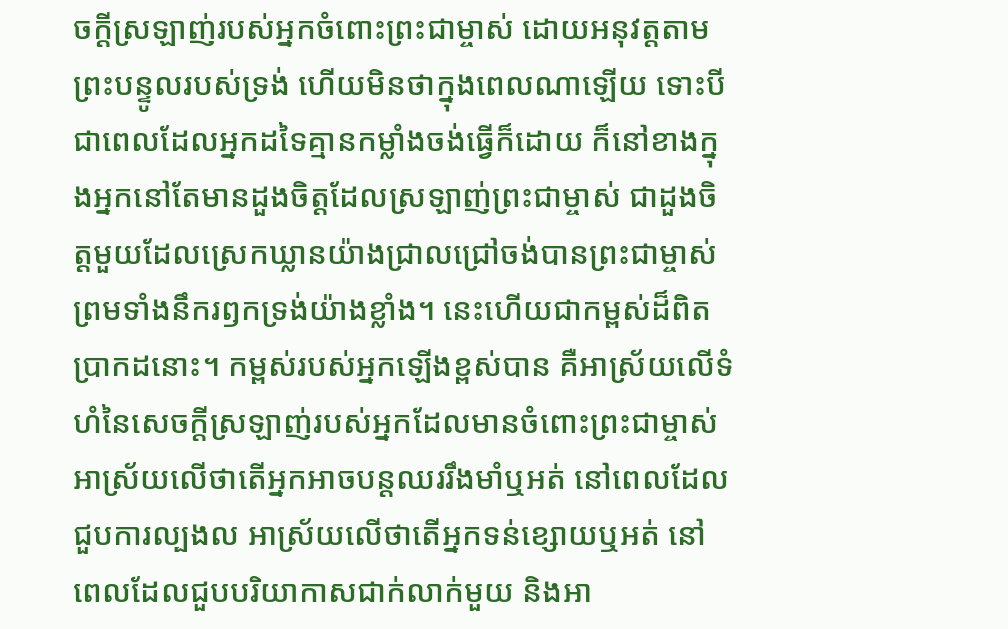ចក្តីស្រឡាញ់របស់អ្នកចំពោះព្រះជាម្ចាស់ ដោយអនុវត្តតាមព្រះបន្ទូលរបស់ទ្រង់ ហើយមិនថាក្នុងពេលណាឡើយ ទោះបីជាពេលដែលអ្នកដទៃគ្មានកម្លាំងចង់ធ្វើក៏ដោយ ក៏នៅខាងក្នុងអ្នកនៅតែមានដួងចិត្តដែលស្រឡាញ់ព្រះជាម្ចាស់ ជាដួងចិត្តមួយដែលស្រេកឃ្លានយ៉ាងជ្រាលជ្រៅចង់បានព្រះជាម្ចាស់ ព្រមទាំងនឹករឭកទ្រង់យ៉ាងខ្លាំង។ នេះហើយជាកម្ពស់ដ៏ពិតប្រាកដនោះ។ កម្ពស់របស់អ្នកឡើងខ្ពស់បាន គឺអាស្រ័យលើទំហំនៃសេចក្តីស្រឡាញ់របស់អ្នកដែលមានចំពោះព្រះជាម្ចាស់ អាស្រ័យលើថាតើអ្នកអាចបន្តឈររឹងមាំឬអត់ នៅពេលដែលជួបការល្បងល អាស្រ័យលើថាតើអ្នកទន់ខ្សោយឬអត់ នៅពេលដែលជួបបរិយាកាសជាក់លាក់មួយ និងអា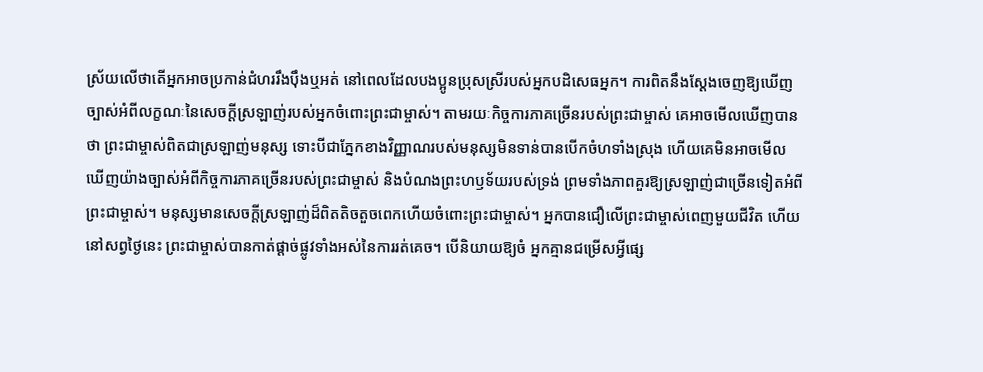ស្រ័យលើថាតើអ្នកអាចប្រកាន់ជំហររឹងប៉ឹងឬអត់ នៅពេលដែលបងប្អូនប្រុសស្រីរបស់អ្នកបដិសេធអ្នក។ ការពិតនឹងស្ដែងចេញឱ្យឃើញច្បាស់អំពីលក្ខណៈនៃសេចក្តីស្រឡាញ់របស់អ្នកចំពោះព្រះជាម្ចាស់។ តាមរយៈកិច្ចការភាគច្រើនរបស់ព្រះជាម្ចាស់ គេអាចមើលឃើញបានថា ព្រះជាម្ចាស់ពិតជាស្រឡាញ់មនុស្ស ទោះបីជាភ្នែកខាងវិញ្ញាណរបស់មនុស្សមិនទាន់បានបើកចំហទាំងស្រុង ហើយគេមិនអាចមើលឃើញយ៉ាងច្បាស់អំពីកិច្ចការភាគច្រើនរបស់ព្រះជាម្ចាស់ និងបំណងព្រះហឫទ័យរបស់ទ្រង់ ព្រមទាំងភាពគួរឱ្យស្រឡាញ់ជាច្រើនទៀតអំពីព្រះជាម្ចាស់។ មនុស្សមានសេចក្តីស្រឡាញ់ដ៏ពិតតិចតួចពេកហើយចំពោះព្រះជាម្ចាស់។ អ្នកបានជឿលើព្រះជាម្ចាស់ពេញមួយជីវិត ហើយនៅសព្វថ្ងៃនេះ ព្រះជាម្ចាស់បានកាត់ផ្ដាច់ផ្លូវទាំងអស់នៃការរត់គេច។ បើនិយាយឱ្យចំ អ្នកគ្មានជម្រើសអ្វីផ្សេ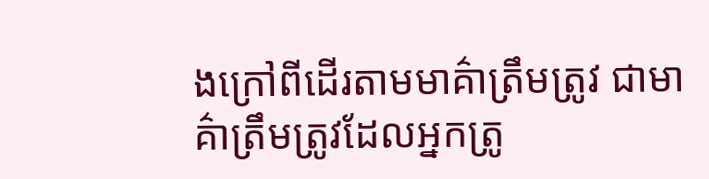ងក្រៅពីដើរតាមមាគ៌ាត្រឹមត្រូវ ជាមាគ៌ាត្រឹមត្រូវដែលអ្នកត្រូ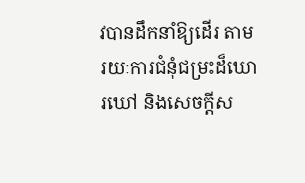វបានដឹកនាំឱ្យដើរ តាមរយៈការជំនុំជម្រះដ៏ឃោរឃៅ និងសេចក្តីស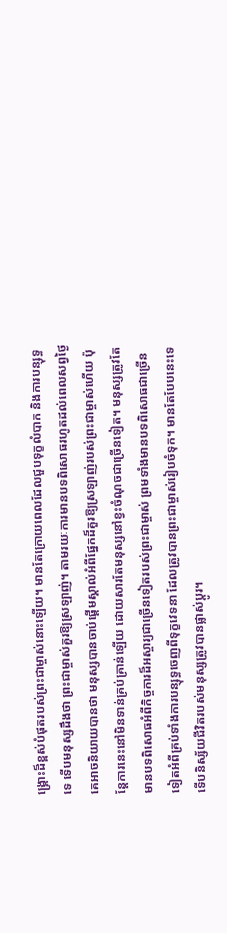ង្រ្គោះដ៏ខ្ពស់បំផុតរបស់ព្រះជាម្ចាស់នោះឡើយ។ មានតែក្រោយពេលដែលជួបទុក្ខលំបាក និងការបន្សុទ្ធទេ ទើបមនុស្សដឹងថា ព្រះជាម្ចាស់គួរឱ្យស្រឡាញ់។ តាមរយៈការមានបទពិសោធរហូតដល់ពេលសព្វថ្ងៃ គេអាចនិយាយបានថា មនុស្សបានចាប់ផ្ដើមស្គាល់អំពីផ្នែកដ៏គួរឱ្យស្រឡាញ់របស់ព្រះជាម្ចាស់ហើយ ប៉ុន្តែការនេះនៅមិនទាន់គ្រប់គ្រាន់ឡើយ ដោយសារតែមនុស្សនៅខ្វះចំណុចជាច្រើនទៀត។ មនុស្សត្រូវតែមានបទពិសោធអំពីកិច្ចការដ៏អស្ចារ្យជាច្រើនទៀតរបស់ព្រះជាម្ចាស់ ព្រមទាំងមានបទពិសោធជាច្រើនទៀតអំពីគ្រប់ទាំងការបន្សុទ្ធចេញពីទុក្ខវេទនា ដែលត្រូវបានព្រះជាម្ចាស់រៀបចំទុក។ មានតែបែបនេះទេ ទើបនិស្ស័យជីវិតរបស់មនុស្សត្រូវបានផ្លាស់ប្ដូរ។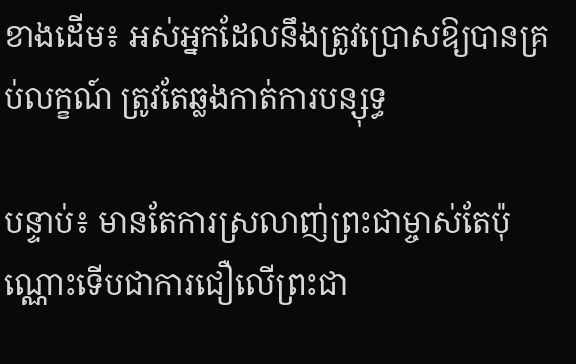ខាងដើម៖ អស់អ្នកដែលនឹងត្រូវប្រោសឱ្យបានគ្រប់លក្ខណ៍ ត្រូវតែឆ្លងកាត់ការបន្សុទ្ធ

បន្ទាប់៖ មានតែការស្រលាញ់ព្រះជាម្ចាស់តែប៉ុណ្ណោះទើបជាការជឿលើព្រះជា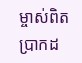ម្ចាស់ពិតប្រាកដ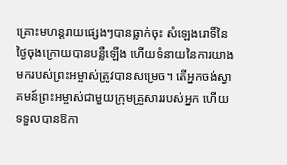គ្រោះមហន្តរាយផ្សេងៗបានធ្លាក់ចុះ សំឡេងរោទិ៍នៃថ្ងៃចុងក្រោយបានបន្លឺឡើង ហើយទំនាយនៃការយាងមករបស់ព្រះអម្ចាស់ត្រូវបានសម្រេច។ តើអ្នកចង់ស្វាគមន៍ព្រះអម្ចាស់ជាមួយក្រុមគ្រួសាររបស់អ្នក ហើយទទួលបានឱកា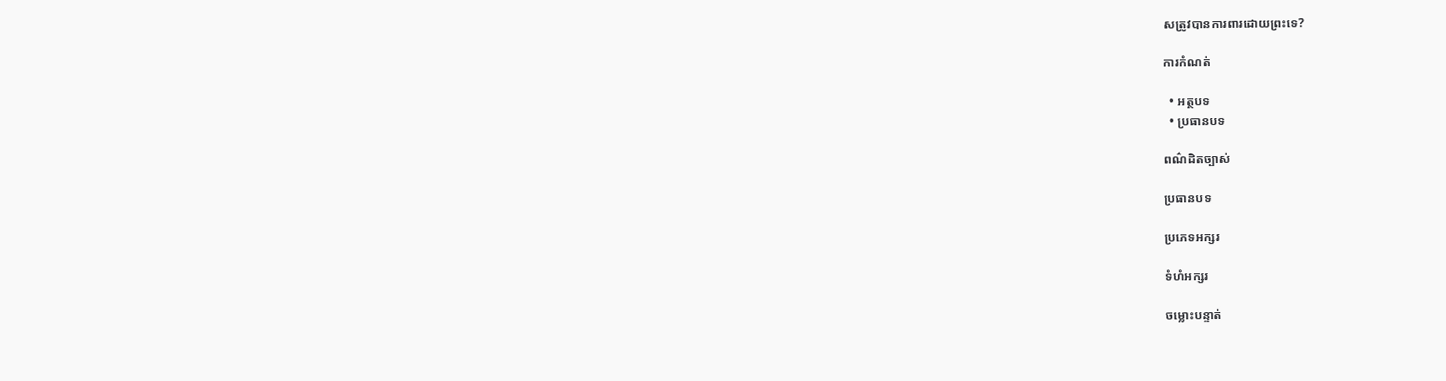សត្រូវបានការពារដោយព្រះទេ?

ការកំណត់

  • អត្ថបទ
  • ប្រធានបទ

ពណ៌ដិតច្បាស់

ប្រធានបទ

ប្រភេទអក្សរ

ទំហំអក្សរ

ចម្លោះបន្ទាត់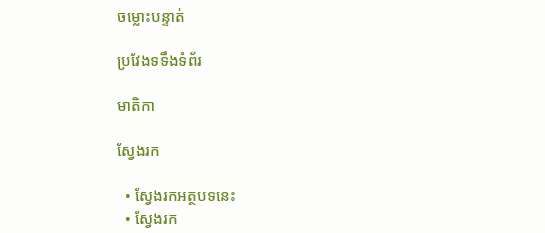ចម្លោះបន្ទាត់

ប្រវែងទទឹងទំព័រ

មាតិកា

ស្វែងរក

  • ស្វែងរកអត្ថបទនេះ
  • ស្វែងរក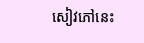សៀវភៅនេះ